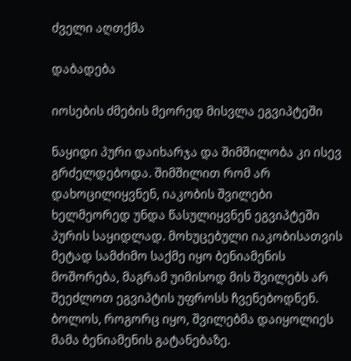ძველი აღთქმა

დაბადება

იოსების ძმების მეორედ მისვლა ეგვიპტეში

ნაყიდი პური დაიხარჯა და შიმშილობა კი ისევ გრძელდებოდა. შიმშილით რომ არ დახოცილიყვნენ, იაკობის შვილები ხელმეორედ უნდა წასულიყვნენ ეგვიპტეში პურის საყიდლად. მოხუცებული იაკობისათვის მეტად სამძიმო საქმე იყო ბენიამენის მოშორება, მაგრამ უიმისოდ მის შვილებს არ შეეძლოთ ეგვიპტის უფროსს ჩვენებოდნენ. ბოლოს, როგორც იყო, შვილებმა დაიყოლიეს მამა ბენიამენის გატანებაზე.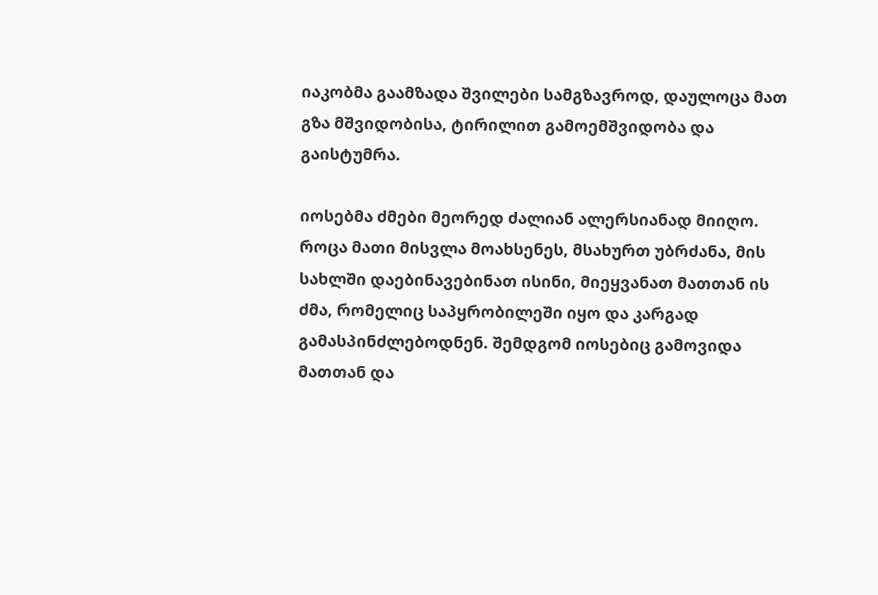იაკობმა გაამზადა შვილები სამგზავროდ, დაულოცა მათ გზა მშვიდობისა, ტირილით გამოემშვიდობა და გაისტუმრა.

იოსებმა ძმები მეორედ ძალიან ალერსიანად მიიღო. როცა მათი მისვლა მოახსენეს, მსახურთ უბრძანა, მის სახლში დაებინავებინათ ისინი, მიეყვანათ მათთან ის ძმა, რომელიც საპყრობილეში იყო და კარგად გამასპინძლებოდნენ. შემდგომ იოსებიც გამოვიდა მათთან და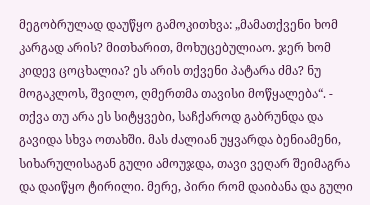მეგობრულად დაუწყო გამოკითხვა: „მამათქვენი ხომ კარგად არის? მითხარით, მოხუცებულიაო. ჯერ ხომ კიდევ ცოცხალია? ეს არის თქვენი პატარა ძმა? ნუ მოგაკლოს, შვილო, ღმერთმა თავისი მოწყალება“. - თქვა თუ არა ეს სიტყვები, საჩქაროდ გაბრუნდა და გავიდა სხვა ოთახში. მას ძალიან უყვარდა ბენიამენი, სიხარულისაგან გული ამოუჯდა, თავი ვეღარ შეიმაგრა და დაიწყო ტირილი. მერე, პირი რომ დაიბანა და გული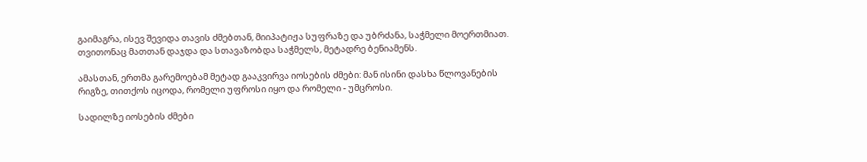გაიმაგრა, ისევ შევიდა თავის ძმებთან, მიიპატიჟა სუფრაზე და უბრძანა, საჭმელი მოერთმიათ. თვითონაც მათთან დაჯდა და სთავაზობდა საჭმელს, მეტადრე ბენიამენს.

ამასთან, ერთმა გარემოებამ მეტად გააკვირვა იოსების ძმები: მან ისინი დასხა წლოვანების რიგზე, თითქოს იცოდა, რომელი უფროსი იყო და რომელი - უმცროსი.

სადილზე იოსების ძმები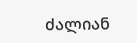ძალიან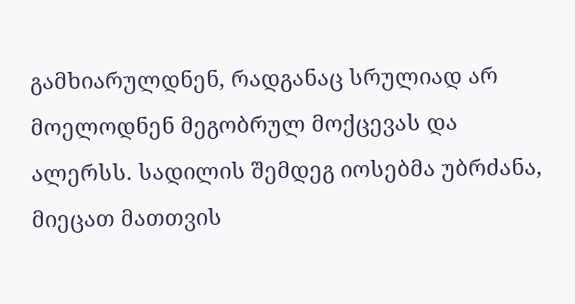გამხიარულდნენ, რადგანაც სრულიად არ მოელოდნენ მეგობრულ მოქცევას და ალერსს. სადილის შემდეგ იოსებმა უბრძანა, მიეცათ მათთვის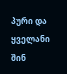პური და ყველანი შინ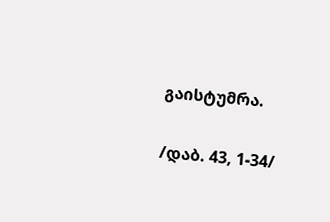გაისტუმრა.

/დაბ. 43, 1-34/